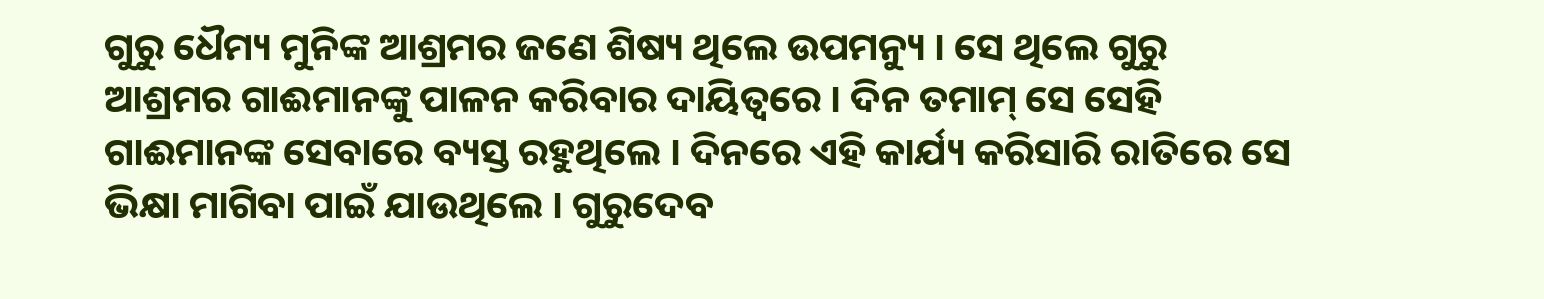ଗୁରୁ ଧୈମ୍ୟ ମୁନିଙ୍କ ଆଶ୍ରମର ଜଣେ ଶିଷ୍ୟ ଥିଲେ ଉପମନ୍ୟୁ । ସେ ଥିଲେ ଗୁରୁ ଆଶ୍ରମର ଗାଈମାନଙ୍କୁ ପାଳନ କରିବାର ଦାୟିତ୍ୱରେ । ଦିନ ତମାମ୍ ସେ ସେହି ଗାଈମାନଙ୍କ ସେବାରେ ବ୍ୟସ୍ତ ରହୁଥିଲେ । ଦିନରେ ଏହି କାର୍ଯ୍ୟ କରିସାରି ରାତିରେ ସେ ଭିକ୍ଷା ମାଗିବା ପାଇଁ ଯାଉଥିଲେ । ଗୁରୁଦେବ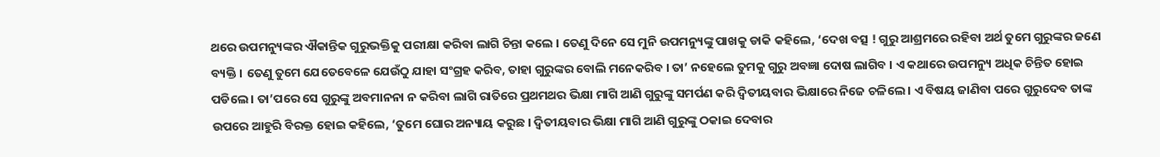ଥରେ ଉପମନ୍ୟୁଙ୍କର ଐକାନ୍ତିକ ଗୁରୁଭକ୍ତିକୁ ପରୀକ୍ଷା କରିବା ଲାଗି ଚିନ୍ତା କଲେ । ତେଣୁ ଦିନେ ସେ ମୁନି ଉପମନ୍ୟୁଙ୍କୁ ପାଖକୁ ଡାକି କହିଲେ, ‘ଦେଖ ବତ୍ସ ! ଗୁରୁ ଆଶ୍ରମରେ ରହିବା ଅର୍ଥ ତୁମେ ଗୁରୁଙ୍କର ଜଣେ ବ୍ୟକ୍ତି । ତେଣୁ ତୁମେ ଯେତେବେଳେ ଯେଉଁଠୁ ଯାହା ସଂଗ୍ରହ କରିବ, ତାହା ଗୁରୁଙ୍କର ବୋଲି ମନେକରିବ । ତା’ ନହେଲେ ତୁମକୁ ଗୁରୁ ଅବଜ୍ଞା ଦୋଷ ଲାଗିବ । ଏ କଥାରେ ଉପମନ୍ୟୁ ଅଧିକ ଚିନ୍ତିତ ହୋଇ ପଡିଲେ । ତା’ପରେ ସେ ଗୁରୁଙ୍କୁ ଅବମାନନା ନ କରିବା ଲାଗି ରାତିରେ ପ୍ରଥମଥର ଭିକ୍ଷା ମାଗି ଆଣି ଗୁରୁଙ୍କୁ ସମର୍ପଣ କରି ଦ୍ୱିତୀୟବାର ଭିକ୍ଷାରେ ନିଜେ ଚଳିଲେ । ଏ ବିଷୟ ଜାଣିବା ପରେ ଗୁରୁଦେବ ତାଙ୍କ ଉପରେ ଆହୁରି ବିରକ୍ତ ହୋଇ କହିଲେ, ‘ତୁମେ ଘୋର ଅନ୍ୟାୟ କରୁଛ । ଦ୍ୱିତୀୟବାର ଭିକ୍ଷା ମାଗି ଆଣି ଗୁରୁଙ୍କୁ ଠକାଇ ଦେବାର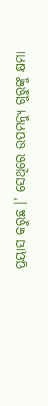ପ୍ରୟାସ କରୁଛ ।’ ସେଥିରେ ଉପମନ୍ୟୁ ଗୁରୁଙ୍କୁ କ୍ଷମା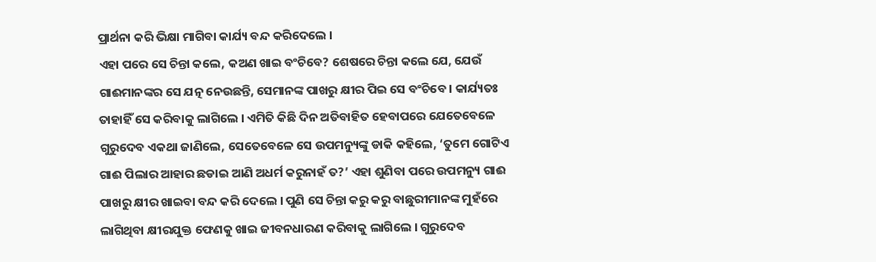ପ୍ରାର୍ଥନା କରି ଭିକ୍ଷା ମାଗିବା କାର୍ଯ୍ୟ ବନ୍ଦ କରିଦେଲେ ।
ଏହା ପରେ ସେ ଚିନ୍ତା କଲେ, କଅଣ ଖାଇ ବଂଚିବେ? ଶେଷରେ ଚିନ୍ତା କଲେ ଯେ, ଯେଉଁ ଗାଈମାନଙ୍କର ସେ ଯତ୍ନ ନେଉଛନ୍ତି, ସେମାନଙ୍କ ପାଖରୁ କ୍ଷୀର ପିଇ ସେ ବଂଚିବେ । କାର୍ଯ୍ୟତଃ ତାହାହିଁ ସେ କରିବାକୁ ଲାଗିଲେ । ଏମିତି କିଛି ଦିନ ଅତିବାହିତ ହେବାପରେ ଯେତେବେଳେ ଗୁରୁଦେବ ଏକଥା ଜାଣିଲେ, ସେତେବେଳେ ସେ ଉପମନ୍ୟୁଙ୍କୁ ଡାକି କହିଲେ, ‘ତୁମେ ଗୋଟିଏ ଗାଈ ପିଲାର ଆହାର ଛଡାଇ ଆଣି ଅଧର୍ମ କରୁନାହଁ ତ?’ ଏହା ଶୁଣିବା ପରେ ଉପମନ୍ୟୁ ଗାଈ ପାଖରୁ କ୍ଷୀର ଖାଇବା ବନ୍ଦ କରି ଦେଲେ । ପୁଣି ସେ ଚିନ୍ତା କରୁ କରୁ ବାଛୁରୀମାନଙ୍କ ମୁହଁରେ ଲାଗିଥିବା କ୍ଷୀରଯୁକ୍ତ ଫେଣକୁ ଖାଇ ଜୀବନଧାରଣ କରିବାକୁ ଲାଗିଲେ । ଗୁରୁଦେବ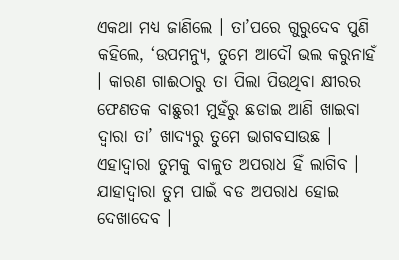ଏକଥା ମଧ୍ୟ ଜାଣିଲେ । ତା’ପରେ ଗୁରୁଦେବ ପୁଣି କହିଲେ, ‘ଉପମନ୍ୟୁ, ତୁମେ ଆଦୌ ଭଲ କରୁନାହଁ । କାରଣ ଗାଈଠାରୁ ତା ପିଲା ପିଉଥିବା କ୍ଷୀରର ଫେଣତକ ବାଛୁରୀ ମୁହଁରୁ ଛଡାଇ ଆଣି ଖାଇବା ଦ୍ୱାରା ତା’ ଖାଦ୍ୟରୁ ତୁମେ ଭାଗବସାଉଛ । ଏହାଦ୍ୱାରା ତୁମକୁ ବାଳୁତ ଅପରାଧ ହିଁ ଲାଗିବ । ଯାହାଦ୍ୱାରା ତୁମ ପାଇଁ ବଡ ଅପରାଧ ହୋଇ ଦେଖାଦେବ ।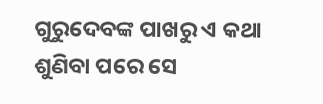ଗୁରୁଦେବଙ୍କ ପାଖରୁ ଏ କଥା ଶୁଣିବା ପରେ ସେ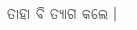ତାହା ବି ତ୍ୟାଗ କଲେ ।